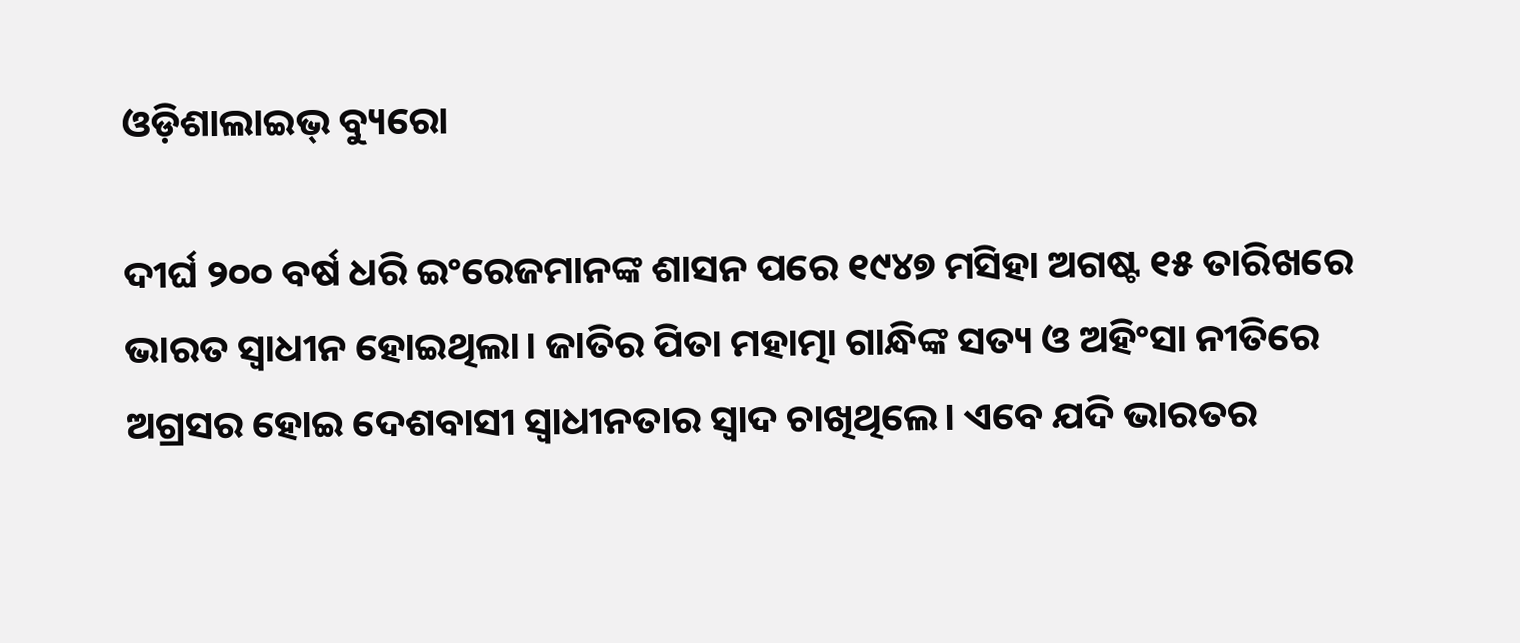ଓଡ଼ିଶାଲାଇଭ୍ ବ୍ୟୁରୋ

ଦୀର୍ଘ ୨୦୦ ବର୍ଷ ଧରି ଇଂରେଜମାନଙ୍କ ଶାସନ ପରେ ୧୯୪୭ ମସିହା ଅଗଷ୍ଟ ୧୫ ତାରିଖରେ ଭାରତ ସ୍ୱାଧୀନ ହୋଇଥିଲା। ଜାତିର ପିତା ମହାତ୍ମା ଗାନ୍ଧିଙ୍କ ସତ୍ୟ ଓ ଅହିଂସା ନୀତିରେ ଅଗ୍ରସର ହୋଇ ଦେଶବାସୀ ସ୍ୱାଧୀନତାର ସ୍ୱାଦ ଚାଖିଥିଲେ। ଏବେ ଯଦି ଭାରତର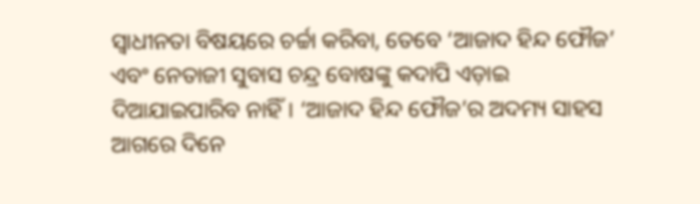ସ୍ୱାଧୀନତା ବିଷୟରେ ଚର୍ଚ୍ଚା କରିବା, ତେବେ ‘ଆଜାଦ ହିନ୍ଦ ଫୌଜ’ ଏବଂ ନେତାଜୀ ସୁବାସ ଚନ୍ଦ୍ର ବୋଷଙ୍କୁ କଦାପି ଏଡ଼ାଇ ଦିଆଯାଇପାରିବ ନାହିଁ। ‘ଆଜାଦ ହିନ୍ଦ ଫୌଜ’ର ଅଦମ୍ୟ ସାହସ ଆଗରେ ଦିନେ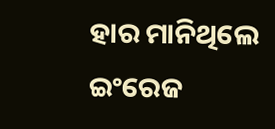ହାର ମାନିଥିଲେ ଇଂରେଜ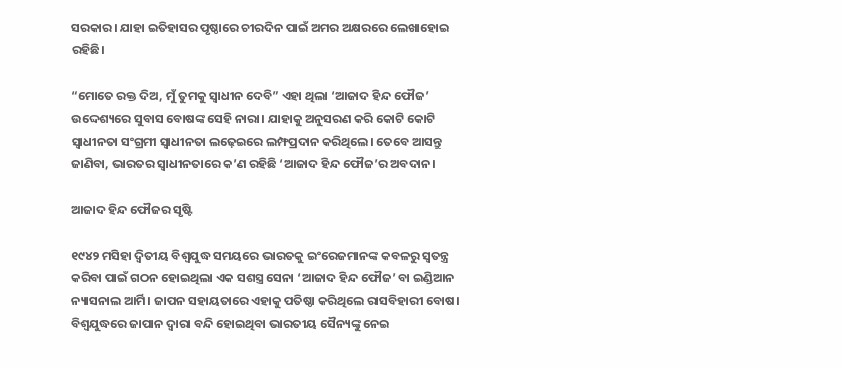ସରକାର। ଯାହା ଇତିହାସର ପୃଷ୍ଠାରେ ଚୀରଦିନ ପାଇଁ ଅମର ଅକ୍ଷରରେ ଲେଖାହୋଇ ରହିଛି।

“ମୋତେ ରକ୍ତ ଦିଅ, ମୁଁ ତୁମକୁ ସ୍ୱାଧୀନ ଦେବି” ଏହା ଥିଲା ‘ଆଜାଦ ହିନ୍ଦ ଫୌଜ’ ଉଦ୍ଦେଶ୍ୟରେ ସୁବାସ ବୋଷଙ୍କ ସେହି ନାରା। ଯାହାକୁ ଅନୁସରଣ କରି କୋଟି କୋଟି ସ୍ୱାଧୀନତା ସଂଗ୍ରମୀ ସ୍ୱାଧୀନତା ଲଢ଼େଇରେ ଲମ୍ଫପ୍ରଦାନ କରିଥିଲେ। ତେବେ ଆସନ୍ତୁ ଜାଣିବା, ଭାରତର ସ୍ୱାଧୀନତାରେ କ’ଣ ରହିଛି ‘ଆଜାଦ ହିନ୍ଦ ଫୌଜ’ର ଅବଦାନ।

ଆଜାଦ ହିନ୍ଦ ଫୌଜର ସୃଷ୍ଟି

୧୯୪୨ ମସିହା ଦ୍ୱିତୀୟ ବିଶ୍ୱଯୁଦ୍ଧ ସମୟରେ ଭାରତକୁ ଇଂରେଜମାନଙ୍କ କବଳରୁ ସ୍ୱତନ୍ତ୍ର କରିବା ପାଇଁ ଗଠନ ହୋଇଥିଲା ଏକ ସଶସ୍ତ୍ର ସେନା ‘ଆଜାଦ ହିନ୍ଦ ଫୌଜ’ ବା ଇଣ୍ଡିଆନ ନ୍ୟାସନାଲ ଆର୍ମି। ଜାପନ ସହାୟତାରେ ଏହାକୁ ପତିଷ୍ଠା କରିଥିଲେ ରାସବିହାରୀ ବୋଷ। ବିଶ୍ୱଯୁଦ୍ଧରେ ଜାପାନ ଦ୍ୱାରା ବନ୍ଦି ହୋଇଥିବା ଭାରତୀୟ ସୈନ୍ୟଙ୍କୁ ନେଇ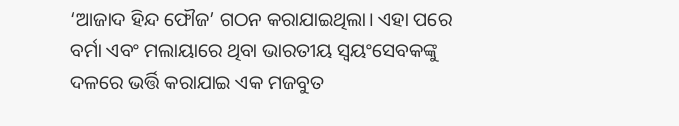‘ଆଜାଦ ହିନ୍ଦ ଫୌଜ’ ଗଠନ କରାଯାଇଥିଲା। ଏହା ପରେ ବର୍ମା ଏବଂ ମଲାୟାରେ ଥିବା ଭାରତୀୟ ସ୍ୱୟଂସେବକଙ୍କୁ ଦଳରେ ଭର୍ତ୍ତି କରାଯାଇ ଏକ ମଜବୁତ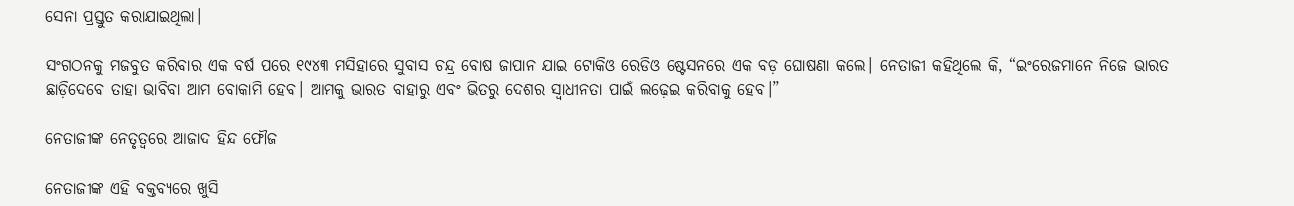ସେନା ପ୍ରସ୍ତୁତ କରାଯାଇଥିଲା।

ସଂଗଠନକୁ ମଜବୁତ କରିବାର ଏକ ବର୍ଷ ପରେ ୧୯୪୩ ମସିହାରେ ସୁବାସ ଚନ୍ଦ୍ର ବୋଷ ଜାପାନ ଯାଇ ଟୋକିଓ ରେଡିଓ ଷ୍ଟେସନରେ ଏକ ବଡ଼ ଘୋଷଣା କଲେ। ନେତାଜୀ କହିଥିଲେ କି, “ଇଂରେଜମାନେ ନିଜେ ଭାରତ ଛାଡ଼ିଦେବେ ତାହା ଭାବିବା ଆମ ବୋକାମି ହେବ। ଆମକୁ ଭାରତ ବାହାରୁ ଏବଂ ଭିତରୁ ଦେଶର ସ୍ୱାଧୀନତା ପାଇଁ ଲଢ଼େଇ କରିବାକୁ ହେବ।”

ନେତାଜୀଙ୍କ ନେତୃତ୍ୱରେ ଆଜାଦ ହିନ୍ଦ ଫୌଜ

ନେତାଜୀଙ୍କ ଏହି ବକ୍ତବ୍ୟରେ ଖୁସି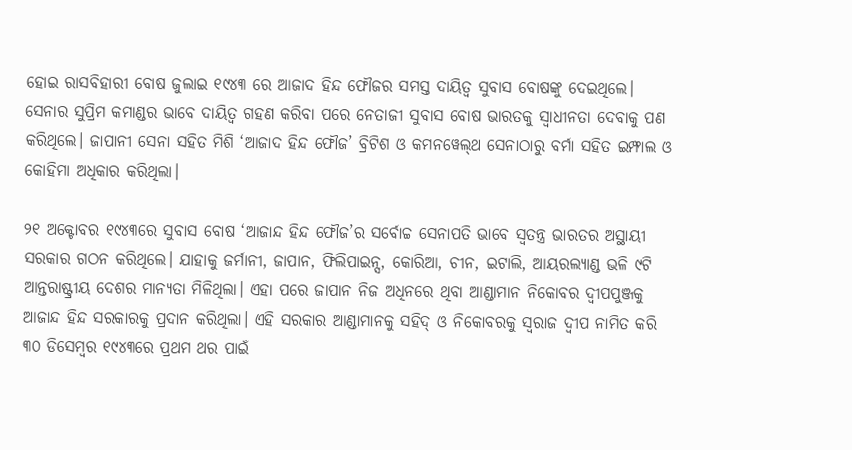ହୋଇ ରାସବିହାରୀ ବୋଷ ଜୁଲାଇ ୧୯୪୩ ରେ ଆଜାଦ ହିନ୍ଦ ଫୌଜର ସମସ୍ତ ଦାୟିତ୍ୱ ସୁବାସ ବୋଷଙ୍କୁ ଦେଇଥିଲେ। ସେନାର ସୁପ୍ରିମ କମାଣ୍ଡର ଭାବେ ଦାୟିତ୍ୱ ଗହଣ କରିବା ପରେ ନେତାଜୀ ସୁବାସ ବୋଷ ଭାରତକୁ ସ୍ୱାଧୀନତା ଦେବାକୁ ପଣ କରିଥିଲେ। ଜାପାନୀ ସେନା ସହିତ ମିଶି ‘ଆଜାଦ ହିନ୍ଦ ଫୌଜ’ ବ୍ରିଟିଶ ଓ କମନୱେଲ୍‌ଥ ସେନାଠାରୁ ବର୍ମା ସହିତ ଇମ୍ଫାଲ ଓ କୋହିମା ଅଧିକାର କରିଥିଲା।

୨୧ ଅକ୍ଟୋବର ୧୯୪୩ରେ ସୁବାସ ବୋଷ ‘ଆଜାନ୍ଦ ହିନ୍ଦ ଫୌଜ’ର ସର୍ବୋଚ୍ଚ ସେନାପତି ଭାବେ ସ୍ୱତନ୍ତ୍ର ଭାରତର ଅସ୍ଥାୟୀ ସରକାର ଗଠନ କରିଥିଲେ। ଯାହାକୁ ଜର୍ମାନୀ, ଜାପାନ, ଫିଲିପାଇନ୍ସ, କୋରିଆ, ଚୀନ, ଇଟାଲି, ଆୟରଲ୍ୟାଣ୍ଡ ଭଳି ୯ଟି ଆନ୍ତରାଷ୍ଟ୍ରୀୟ ଦେଶର ମାନ୍ୟତା ମିଳିଥିଲା। ଏହା ପରେ ଜାପାନ ନିଜ ଅଧିନରେ ଥିବା ଆଣ୍ଡାମାନ ନିକୋବର ଦ୍ୱୀପପୁଞ୍ଜକୁ ଆଜାନ୍ଦ ହିନ୍ଦ ସରକାରକୁ ପ୍ରଦାନ କରିଥିଲା। ଏହି ସରକାର ଆଣ୍ଡାମାନକୁ ସହିଦ୍ ଓ ନିକୋବରକୁ ସ୍ୱରାଜ ଦ୍ୱୀପ ନାମିତ କରି ୩୦ ଡିସେମ୍ବର ୧୯୪୩ରେ ପ୍ରଥମ ଥର ପାଇଁ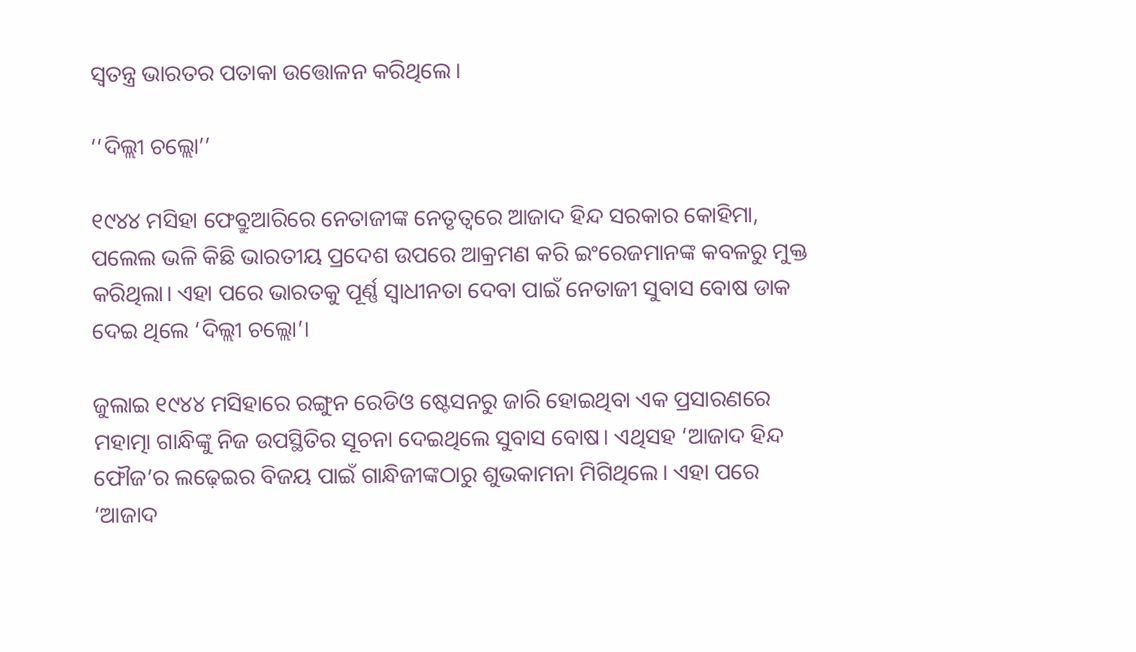ସ୍ୱତନ୍ତ୍ର ଭାରତର ପତାକା ଉତ୍ତୋଳନ କରିଥିଲେ।

‘‘ଦିଲ୍ଲୀ ଚଲ୍ଲୋ’’

୧୯୪୪ ମସିହା ଫେବ୍ରୁଆରିରେ ନେତାଜୀଙ୍କ ନେତୃତ୍ୱରେ ଆଜାଦ ହିନ୍ଦ ସରକାର କୋହିମା, ପଲେଲ ଭଳି କିଛି ଭାରତୀୟ ପ୍ରଦେଶ ଉପରେ ଆକ୍ରମଣ କରି ଇଂରେଜମାନଙ୍କ କବଳରୁ ମୁକ୍ତ କରିଥିଲା। ଏହା ପରେ ଭାରତକୁ ପୂର୍ଣ୍ଣ ସ୍ୱାଧୀନତା ଦେବା ପାଇଁ ନେତାଜୀ ସୁବାସ ବୋଷ ଡାକ ଦେଇ ଥିଲେ ‘ଦିଲ୍ଲୀ ଚଲ୍ଲୋ’।

ଜୁଲାଇ ୧୯୪୪ ମସିହାରେ ରଙ୍ଗୁନ ରେଡିଓ ଷ୍ଟେସନରୁ ଜାରି ହୋଇଥିବା ଏକ ପ୍ରସାରଣରେ ମହାତ୍ମା ଗାନ୍ଧିଙ୍କୁ ନିଜ ଉପସ୍ଥିତିର ସୂଚନା ଦେଇଥିଲେ ସୁବାସ ବୋଷ। ଏଥିସହ ‘ଆଜାଦ ହିନ୍ଦ ଫୌଜ’ର ଲଢ଼େଇର ବିଜୟ ପାଇଁ ଗାନ୍ଧିଜୀଙ୍କଠାରୁ ଶୁଭକାମନା ମିଗିଥିଲେ। ଏହା ପରେ ‘ଆଜାଦ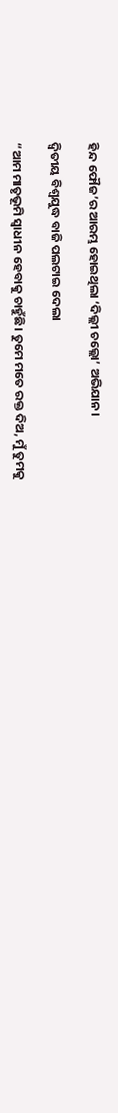ହିନ୍ଦ ଫୌଜ’ର ଆରମ୍ଭ ହୋଇଥିଲା ‘ଦିଲ୍ଲୀ ଚଲ୍ଲୋ’ ଅଭିଯାନ।

ଦ୍ୱିତୀୟ ବିଶ୍ୱଯୁଦ୍ଧ ବାଜି ପଲଟାଇ ଦେଲା

“ଆମ ମାତୃଭୂମି ସ୍ୱାଧୀନ ହେବାକୁ ଚାହୁଁଛି। ତୁମେ ମତେ ରକ୍ତ ଦିଅ, ମୁଁ ତୁମକୁ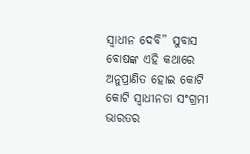ସ୍ୱାଧୀନ ଦେବି” ସୁବାସ ବୋଷଙ୍କ ଏହି କଥାରେ ଅନୁପ୍ରାଣିତ ହୋଇ କୋଟି କୋଟି ସ୍ୱାଧୀନତା ସଂଗ୍ରମୀ ଭାରତର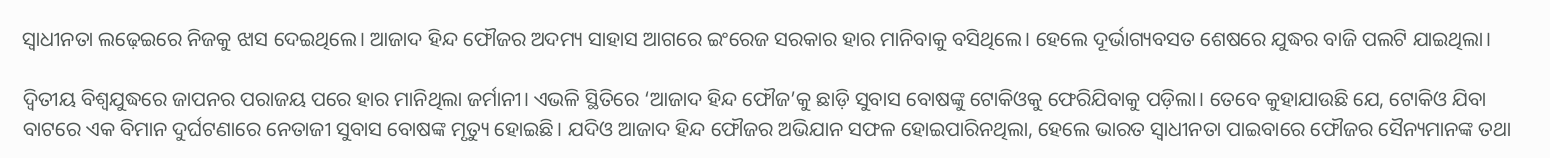ସ୍ୱାଧୀନତା ଲଢ଼େଇରେ ନିଜକୁ ଝାସ ଦେଇଥିଲେ। ଆଜାଦ ହିନ୍ଦ ଫୌଜର ଅଦମ୍ୟ ସାହାସ ଆଗରେ ଇଂରେଜ ସରକାର ହାର ମାନିବାକୁ ବସିଥିଲେ। ହେଲେ ଦୂର୍ଭାଗ୍ୟବସତ ଶେଷରେ ଯୁଦ୍ଧର ବାଜି ପଲଟି ଯାଇଥିଲା।

ଦ୍ୱିତୀୟ ବିଶ୍ୱଯୁଦ୍ଧରେ ଜାପନର ପରାଜୟ ପରେ ହାର ମାନିଥିଲା ଜର୍ମାନୀ। ଏଭଳି ସ୍ଥିତିରେ ‘ଆଜାଦ ହିନ୍ଦ ଫୌଜ’କୁ ଛାଡ଼ି ସୁବାସ ବୋଷଙ୍କୁ ଟୋକିଓକୁ ଫେରିଯିବାକୁ ପଡ଼ିଲା। ତେବେ କୁହାଯାଉଛି ଯେ, ଟୋକିଓ ଯିବା ବାଟରେ ଏକ ବିମାନ ଦୁର୍ଘଟଣାରେ ନେତାଜୀ ସୁବାସ ବୋଷଙ୍କ ମୃତ୍ୟୁ ହୋଇଛି। ଯଦିଓ ଆଜାଦ ହିନ୍ଦ ଫୌଜର ଅଭିଯାନ ସଫଳ ହୋଇପାରିନଥିଲା, ହେଲେ ଭାରତ ସ୍ୱାଧୀନତା ପାଇବାରେ ଫୌଜର ସୈନ୍ୟମାନଙ୍କ ତଥା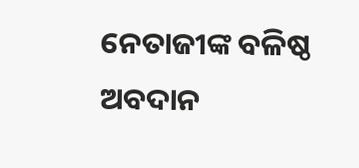ନେତାଜୀଙ୍କ ବଳିଷ୍ଠ ଅବଦାନ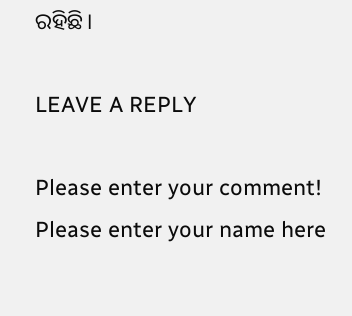ରହିଛି।

LEAVE A REPLY

Please enter your comment!
Please enter your name here